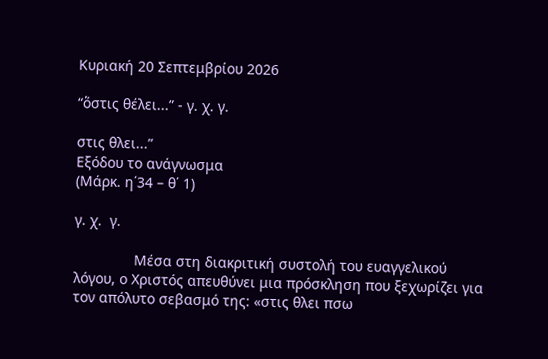Κυριακή 20 Σεπτεμβρίου 2026

“ὅστις θέλει...” - γ. χ. γ.

στις θλει...”
Εξόδου το ανάγνωσμα
(Μάρκ. η΄34 – θ΄ 1)

γ. χ.  γ.

               Μέσα στη διακριτική συστολή του ευαγγελικού λόγου, ο Χριστός απευθύνει μια πρόσκληση που ξεχωρίζει για τον απόλυτο σεβασμό της: «στις θλει πσω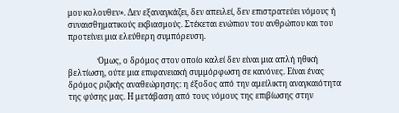μου κολουθεν». Δεν εξαναγκάζει, δεν απειλεί, δεν επιστρατεύει νόμους ή συναισθηματικούς εκβιασμούς. Στέκεται ενώπιον του ανθρώπου και του προτείνει μια ελεύθερη συμπόρευση.

               Όμως, ο δρόμος στον οποίο καλεί δεν είναι μια απλή ηθική βελτίωση, ούτε μια επιφανειακή συμμόρφωση σε κανόνες. Είναι ένας δρόμος ριζικής αναθεώρησης: η έξοδος από την αμείλικτη αναγκαιότητα της φύσης μας. Η μετάβαση από τους νόμους της επιβίωσης στην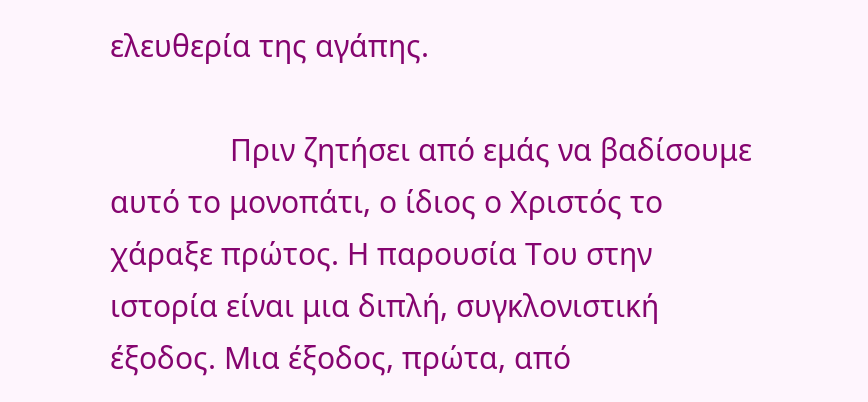ελευθερία της αγάπης.

               Πριν ζητήσει από εμάς να βαδίσουμε αυτό το μονοπάτι, ο ίδιος ο Χριστός το χάραξε πρώτος. Η παρουσία Του στην ιστορία είναι μια διπλή, συγκλονιστική έξοδος. Μια έξοδος, πρώτα, από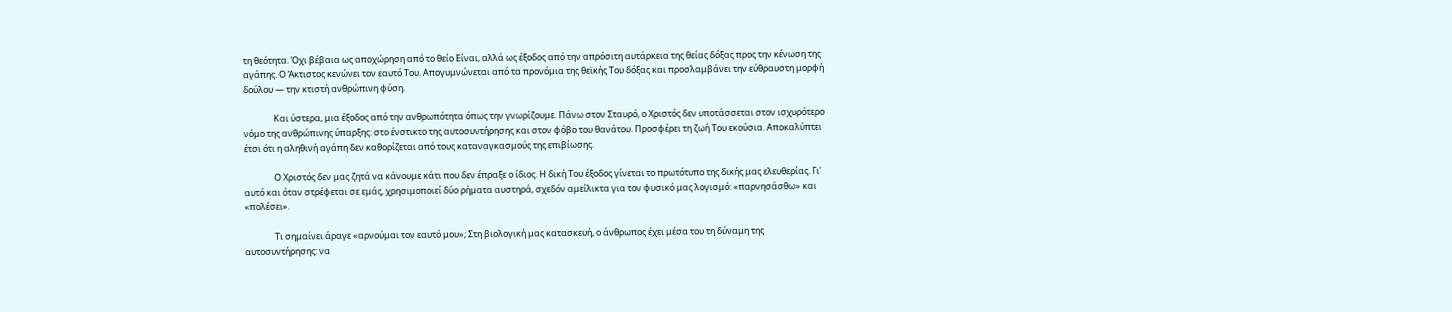τη θεότητα. Όχι βέβαια ως αποχώρηση από το θείο Είναι, αλλά ως έξοδος από την απρόσιτη αυτάρκεια της θείας δόξας προς την κένωση της αγάπης. Ο Άκτιστος κενώνει τον εαυτό Του. Απογυμνώνεται από τα προνόμια της θεϊκής Του δόξας και προσλαμβάνει την εύθραυστη μορφή δούλου — την κτιστή ανθρώπινη φύση.

               Και ύστερα, μια έξοδος από την ανθρωπότητα όπως την γνωρίζουμε. Πάνω στον Σταυρό, ο Χριστός δεν υποτάσσεται στον ισχυρότερο νόμο της ανθρώπινης ύπαρξης: στο ένστικτο της αυτοσυντήρησης και στον φόβο του θανάτου. Προσφέρει τη ζωή Του εκούσια. Αποκαλύπτει έτσι ότι η αληθινή αγάπη δεν καθορίζεται από τους καταναγκασμούς της επιβίωσης.

               Ο Χριστός δεν μας ζητά να κάνουμε κάτι που δεν έπραξε ο ίδιος. Η δική Του έξοδος γίνεται το πρωτότυπο της δικής μας ελευθερίας. Γι' αυτό και όταν στρέφεται σε εμάς, χρησιμοποιεί δύο ρήματα αυστηρά, σχεδόν αμείλικτα για τον φυσικό μας λογισμό: «παρνησάσθω» και «πολέσει».

               Τι σημαίνει άραγε «αρνούμαι τον εαυτό μου»; Στη βιολογική μας κατασκευή, ο άνθρωπος έχει μέσα του τη δύναμη της αυτοσυντήρησης: να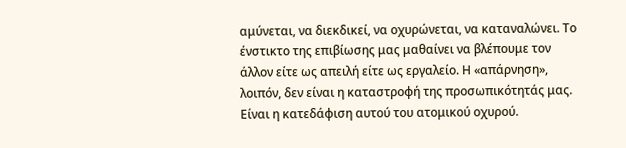αμύνεται, να διεκδικεί, να οχυρώνεται, να καταναλώνει. Το ένστικτο της επιβίωσης μας μαθαίνει να βλέπουμε τον άλλον είτε ως απειλή είτε ως εργαλείο. Η «απάρνηση», λοιπόν, δεν είναι η καταστροφή της προσωπικότητάς μας. Είναι η κατεδάφιση αυτού του ατομικού οχυρού.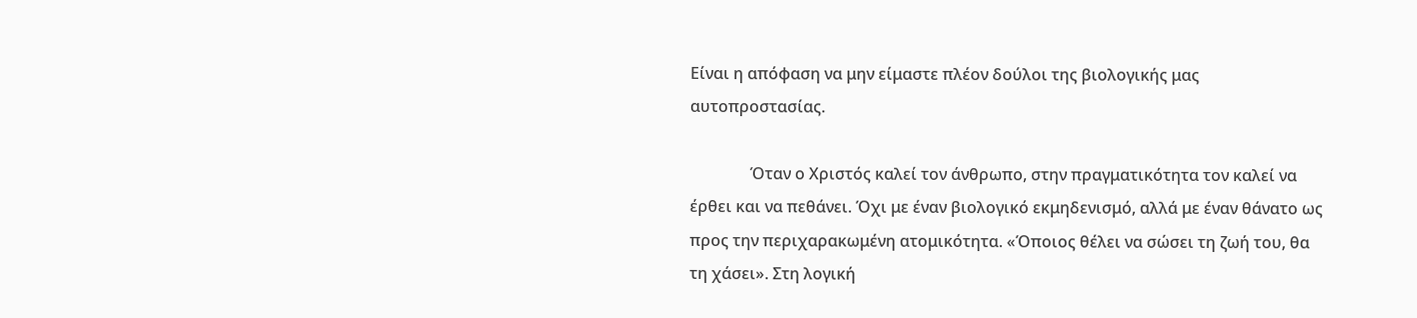Είναι η απόφαση να μην είμαστε πλέον δούλοι της βιολογικής μας αυτοπροστασίας.

               Όταν ο Χριστός καλεί τον άνθρωπο, στην πραγματικότητα τον καλεί να έρθει και να πεθάνει. Όχι με έναν βιολογικό εκμηδενισμό, αλλά με έναν θάνατο ως προς την περιχαρακωμένη ατομικότητα. «Όποιος θέλει να σώσει τη ζωή του, θα τη χάσει». Στη λογική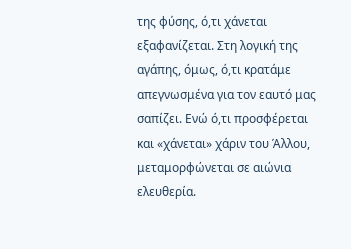της φύσης, ό,τι χάνεται εξαφανίζεται. Στη λογική της αγάπης, όμως, ό,τι κρατάμε απεγνωσμένα για τον εαυτό μας σαπίζει. Ενώ ό,τι προσφέρεται και «χάνεται» χάριν του Άλλου, μεταμορφώνεται σε αιώνια ελευθερία.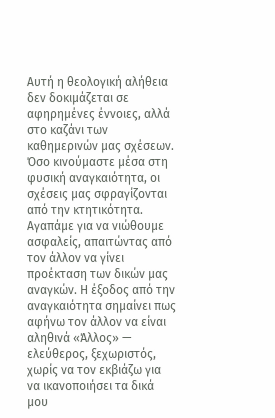Αυτή η θεολογική αλήθεια δεν δοκιμάζεται σε αφηρημένες έννοιες, αλλά στο καζάνι των καθημερινών μας σχέσεων. Όσο κινούμαστε μέσα στη φυσική αναγκαιότητα, οι σχέσεις μας σφραγίζονται από την κτητικότητα. Αγαπάμε για να νιώθουμε ασφαλείς, απαιτώντας από τον άλλον να γίνει προέκταση των δικών μας αναγκών. Η έξοδος από την αναγκαιότητα σημαίνει πως αφήνω τον άλλον να είναι αληθινά «Άλλος» — ελεύθερος, ξεχωριστός, χωρίς να τον εκβιάζω για να ικανοποιήσει τα δικά μου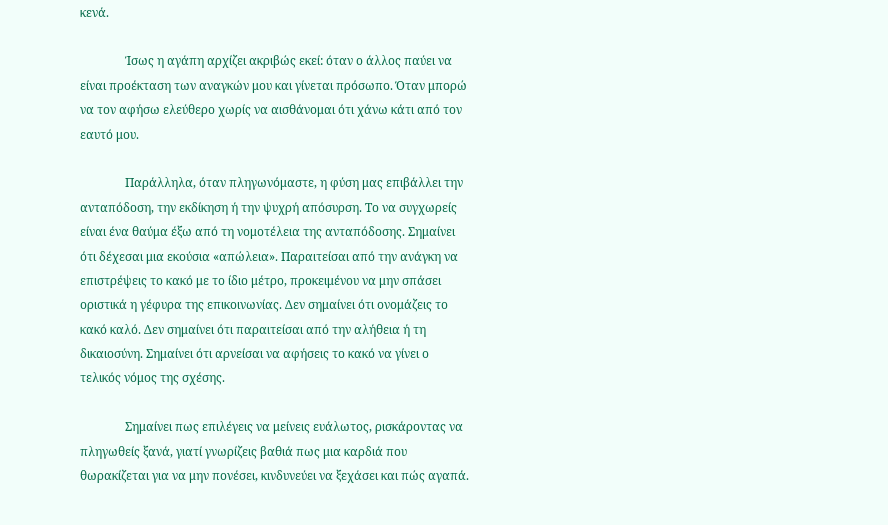κενά.

               Ίσως η αγάπη αρχίζει ακριβώς εκεί: όταν ο άλλος παύει να είναι προέκταση των αναγκών μου και γίνεται πρόσωπο. Όταν μπορώ να τον αφήσω ελεύθερο χωρίς να αισθάνομαι ότι χάνω κάτι από τον εαυτό μου.

               Παράλληλα, όταν πληγωνόμαστε, η φύση μας επιβάλλει την ανταπόδοση, την εκδίκηση ή την ψυχρή απόσυρση. Το να συγχωρείς είναι ένα θαύμα έξω από τη νομοτέλεια της ανταπόδοσης. Σημαίνει ότι δέχεσαι μια εκούσια «απώλεια». Παραιτείσαι από την ανάγκη να επιστρέψεις το κακό με το ίδιο μέτρο, προκειμένου να μην σπάσει οριστικά η γέφυρα της επικοινωνίας. Δεν σημαίνει ότι ονομάζεις το κακό καλό. Δεν σημαίνει ότι παραιτείσαι από την αλήθεια ή τη δικαιοσύνη. Σημαίνει ότι αρνείσαι να αφήσεις το κακό να γίνει ο τελικός νόμος της σχέσης.

               Σημαίνει πως επιλέγεις να μείνεις ευάλωτος, ρισκάροντας να πληγωθείς ξανά, γιατί γνωρίζεις βαθιά πως μια καρδιά που θωρακίζεται για να μην πονέσει, κινδυνεύει να ξεχάσει και πώς αγαπά.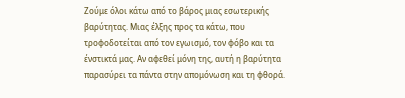Ζούμε όλοι κάτω από το βάρος μιας εσωτερικής βαρύτητας. Μιας έλξης προς τα κάτω, που τροφοδοτείται από τον εγωισμό, τον φόβο και τα ένστικτά μας. Αν αφεθεί μόνη της, αυτή η βαρύτητα παρασύρει τα πάντα στην απομόνωση και τη φθορά.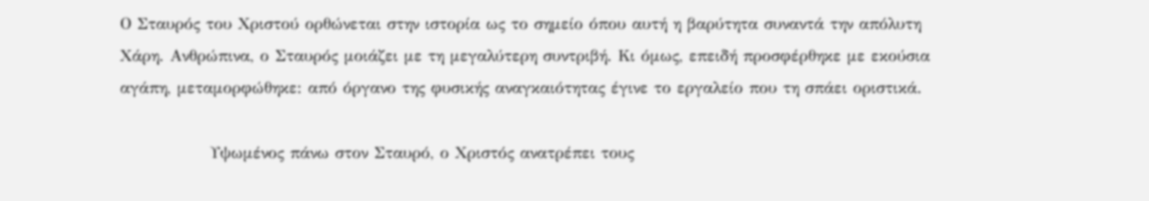Ο Σταυρός του Χριστού ορθώνεται στην ιστορία ως το σημείο όπου αυτή η βαρύτητα συναντά την απόλυτη Χάρη. Ανθρώπινα, ο Σταυρός μοιάζει με τη μεγαλύτερη συντριβή. Κι όμως, επειδή προσφέρθηκε με εκούσια αγάπη, μεταμορφώθηκε: από όργανο της φυσικής αναγκαιότητας έγινε το εργαλείο που τη σπάει οριστικά.

               Υψωμένος πάνω στον Σταυρό, ο Χριστός ανατρέπει τους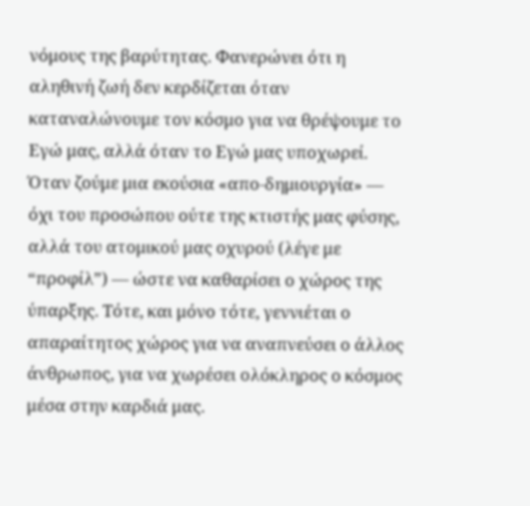νόμους της βαρύτητας. Φανερώνει ότι η αληθινή ζωή δεν κερδίζεται όταν καταναλώνουμε τον κόσμο για να θρέψουμε το Εγώ μας, αλλά όταν το Εγώ μας υποχωρεί. Όταν ζούμε μια εκούσια «απο-δημιουργία» — όχι του προσώπου ούτε της κτιστής μας φύσης, αλλά του ατομικού μας οχυρού (λέγε με “προφίλ”) — ώστε να καθαρίσει ο χώρος της ύπαρξης. Τότε, και μόνο τότε, γεννιέται ο απαραίτητος χώρος για να αναπνεύσει ο άλλος άνθρωπος, για να χωρέσει ολόκληρος ο κόσμος μέσα στην καρδιά μας.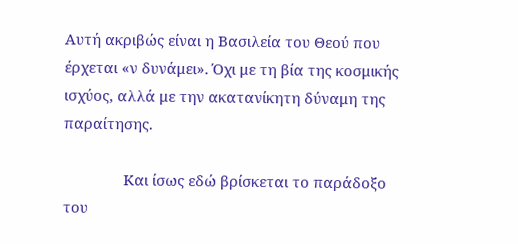Αυτή ακριβώς είναι η Βασιλεία του Θεού που έρχεται «ν δυνάμει». Όχι με τη βία της κοσμικής ισχύος, αλλά με την ακατανίκητη δύναμη της παραίτησης.

               Και ίσως εδώ βρίσκεται το παράδοξο του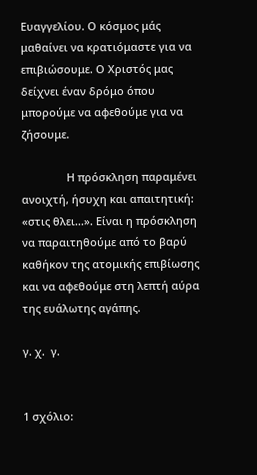Ευαγγελίου. Ο κόσμος μάς μαθαίνει να κρατιόμαστε για να επιβιώσουμε. Ο Χριστός μας δείχνει έναν δρόμο όπου μπορούμε να αφεθούμε για να ζήσουμε.

               Η πρόσκληση παραμένει ανοιχτή, ήσυχη και απαιτητική: «στις θλει...». Είναι η πρόσκληση να παραιτηθούμε από το βαρύ καθήκον της ατομικής επιβίωσης και να αφεθούμε στη λεπτή αύρα της ευάλωτης αγάπης.

γ. χ.  γ.


1 σχόλιο: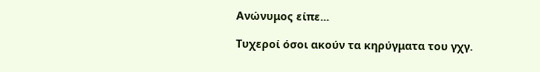Ανώνυμος είπε...

Τυχεροί όσοι ακούν τα κηρύγματα του γχγ.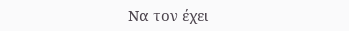Να τον έχει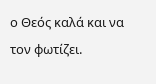ο Θεός καλά και να τον φωτίζει.